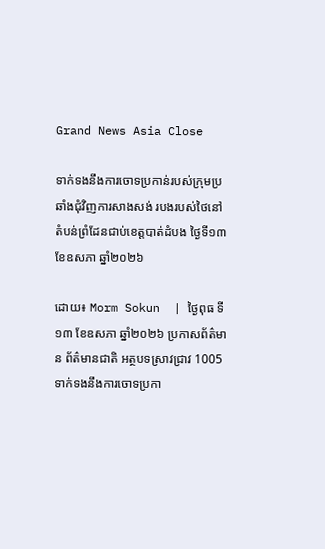Grand News Asia Close

ទាក់ទងនឹងការចោទប្រកាន់របស់ក្រុមប្រឆាំងជុំវិញការសាងសង់ របងរបស់ថៃនៅតំបន់ព្រំដែនជាប់ខេត្តបាត់ដំបង ថ្ងៃទី១៣ ខែឧសភា ឆ្នាំ២០២៦

ដោយ៖ Morm Sokun  | ថ្ងៃពុធ ទី១៣ ខែឧសភា ឆ្នាំ២០២៦ ប្រកាសព័ត៌មាន ព័ត៌មានជាតិ អត្ថបទស្រាវជ្រាវ 1005
ទាក់ទងនឹងការចោទប្រកា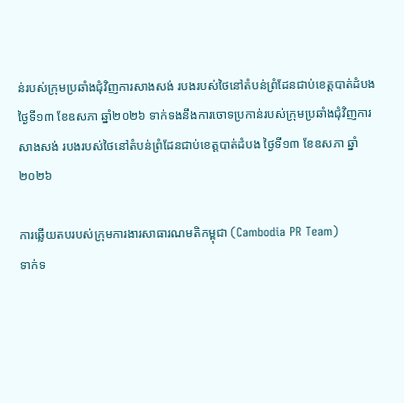ន់របស់ក្រុមប្រឆាំងជុំវិញការសាងសង់ របងរបស់ថៃនៅតំបន់ព្រំដែនជាប់ខេត្តបាត់ដំបង ថ្ងៃទី១៣ ខែឧសភា ឆ្នាំ២០២៦ ទាក់ទងនឹងការចោទប្រកាន់របស់ក្រុមប្រឆាំងជុំវិញការសាងសង់ របងរបស់ថៃនៅតំបន់ព្រំដែនជាប់ខេត្តបាត់ដំបង ថ្ងៃទី១៣ ខែឧសភា ឆ្នាំ២០២៦

ការឆ្លើយតបរបស់ក្រុមការងារសាធារណមតិកម្ពុជា (Cambodia PR Team)
ទាក់ទ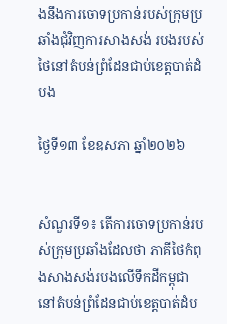ងនឹងការចោទប្រកាន់របស់ក្រុមប្រឆាំងជុំវិញការសាងសង់ របងរបស់ថៃនៅតំបន់ព្រំដែនជាប់ខេត្តបាត់ដំបង

ថ្ងៃទី១៣ ខែឧសភា ឆ្នាំ២០២៦


សំណួរទី១៖ តើការចោទប្រកាន់របស់ក្រុមប្រឆាំងដែលថា ភាគីថៃកំពុងសាងសង់របងលើទឹកដីកម្ពុជានៅតំបន់ព្រំដែនជាប់ខេត្តបាត់ដំប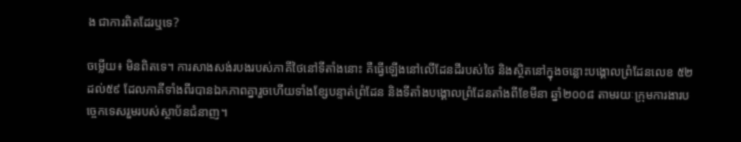ង ជាការពិតដែរឬទេ?

ចម្លើយ៖ មិនពិតទេ។ ការសាងសង់របងរបស់ភាគីថៃនៅទីតាំងនោះ គឺធ្វើឡើងនៅលើដែនដីរបស់ថៃ និងស្ថិតនៅក្នុងចន្លោះបង្គោលព្រំដែនលេខ ៥២ ដល់៥៩ ដែលភាគីទាំងពីរបានឯកភាពគ្នារួចហើយទាំងខ្សែបន្ទាត់ព្រំដែន និងទីតាំងបង្គោលព្រំដែនតាំងពីខែមីនា ឆ្នាំ២០០៨ តាមរយៈក្រុមការងារបច្ចេកទេសរួមរបស់ស្ថាប័នជំនាញ។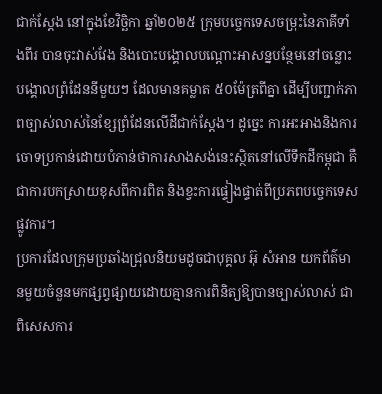ជាក់ស្តែង នៅក្នុងខែវិច្ឆិកា ឆ្នាំ២០២៥ ក្រុមបច្ចេកទេសចម្រុះនៃភាគីទាំងពីរ បានចុះវាស់វែង និងបោះបង្គោលបណ្តោះអាសន្នបន្ថែមនៅចន្លោះបង្គោលព្រំដែននីមួយៗ ដែលមានគម្លាត ៥០ម៉ែត្រពីគ្នា ដើម្បីបញ្ជាក់ភាពច្បាស់លាស់នៃខ្សែព្រំដែនលើដីជាក់ស្តែង។ ដូច្នេះ ការអះអាងនិងការចោទប្រកាន់ដោយបំភាន់ថាការសាងសង់នេះស្ថិតនៅលើទឹកដីកម្ពុជា គឺជាការបកស្រាយខុសពីការពិត និងខ្វះការផ្ទៀងផ្ទាត់ពីប្រភពបច្ចេកទេសផ្លូវការ។
ប្រការដែលក្រុមប្រឆាំងជ្រុលនិយមដូចជាបុគ្គល អ៊ុ សំអាន យកព័ត៌មានមួយចំនួនមកផ្សព្វផ្សាយដោយគ្មានការពិនិត្យឱ្យបានច្បាស់លាស់ ជាពិសេសការ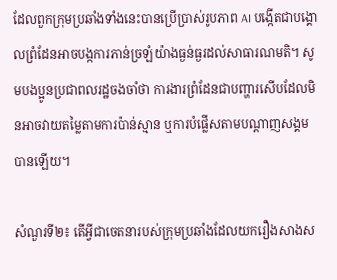ដែលពួកក្រុមប្រឆាំងទាំងនេះបានប្រើប្រាស់រូបភាព AI បង្កើតជាបង្គោលព្រំដែនអាចបង្កការភាន់ច្រឡំយ៉ាងធ្ងន់ធ្ងរដល់សាធារណមតិ។ សូមបងប្អូនប្រជាពលរដ្ឋចងចាំថា ការងារព្រំដែនជាបញ្ហារសើបដែលមិនអាចវាយតម្លៃតាមការប៉ាន់ស្មាន ឬការបំផ្លើសតាមបណ្តាញសង្គមបានឡើយ។

សំណួរទី២៖ តើអ្វីជាចេតនារបស់ក្រុមប្រឆាំងដែលយករឿងសាងស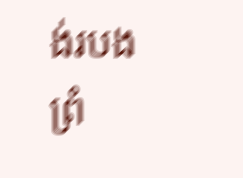ង់របងព្រំ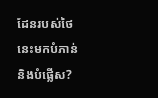ដែនរបស់ថៃនេះមកបំភាន់ និងបំផ្លើស?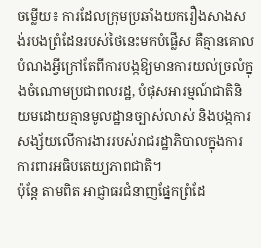ចម្លើយ៖ ការដែលក្រុមប្រឆាំងយករឿងសាងសង់របងព្រំដែនរបស់ថៃនេះមកបំផ្លើស គឺគ្មានគោលបំណងអ្វីក្រៅតែពីការបង្កឱ្យមានការយល់ច្រលំក្នុងចំណោមប្រជាពលរដ្ឋ, បំផុសអារម្មណ៍ជាតិនិយមដោយគ្មានមូលដ្ឋានច្បាស់លាស់ និងបង្កការសង្ស័យលើការងាររបស់រាជរដ្ឋាភិបាលក្នុងការការពារអធិបតេយ្យភាពជាតិ។
ប៉ុន្តែ តាមពិត អាជ្ញាធរជំនាញផ្នែកព្រំដែ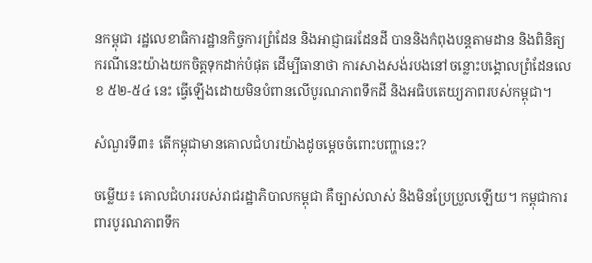នកម្ពុជា រដ្ឋលេខាធិការដ្ឋានកិច្ចការព្រំដែន និងអាជ្ញាធរដែនដី បាននិងកំពុងបន្តតាមដាន និងពិនិត្យករណីនេះយ៉ាងយកចិត្តទុកដាក់បំផុត ដើម្បីធានាថា ការសាងសង់របងនៅចន្លោះបង្គោលព្រំដែនលេខ ៥២-៥៤ នេះ ធ្វើឡើងដោយមិនបំពានលើបូរណភាពទឹកដី និងអធិបតេយ្យភាពរបស់កម្ពុជា។

សំណួរទី៣៖ តើកម្ពុជាមានគោលជំហរយ៉ាងដូចម្តេចចំពោះបញ្ហានេះ?

ចម្លើយ៖ គោលជំហររបស់រាជរដ្ឋាភិបាលកម្ពុជា គឺច្បាស់លាស់ និងមិនប្រែប្រួលឡើយ។ កម្ពុជាការពារបូរណភាពទឹក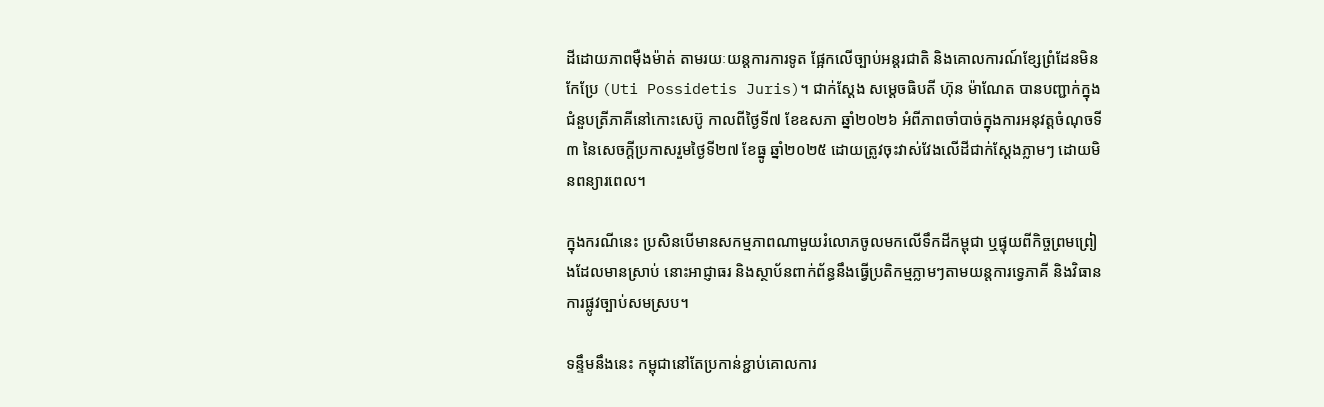ដីដោយភាពម៉ឺងម៉ាត់ តាមរយៈយន្តការការទូត ផ្អែកលើច្បាប់អន្តរជាតិ និងគោលការណ៍ខ្សែព្រំដែនមិនកែប្រែ (Uti Possidetis Juris)។ ជាក់ស្តែង សម្តេចធិបតី ហ៊ុន ម៉ាណែត បានបញ្ជាក់ក្នុងជំនួបត្រីភាគីនៅកោះសេប៊ូ កាលពីថ្ងៃទី៧ ខែឧសភា ឆ្នាំ២០២៦ អំពីភាពចាំបាច់ក្នុងការអនុវត្តចំណុចទី៣ នៃសេចក្តីប្រកាសរួមថ្ងៃទី២៧ ខែធ្នូ ឆ្នាំ២០២៥ ដោយត្រូវចុះវាស់វែងលើដីជាក់ស្តែងភ្លាមៗ ដោយមិនពន្យារពេល។

ក្នុងករណីនេះ ប្រសិនបើមានសកម្មភាពណាមួយរំលោភចូលមកលើទឹកដីកម្ពុជា ឬផ្ទុយពីកិច្ចព្រមព្រៀងដែលមានស្រាប់ នោះអាជ្ញាធរ និងស្ថាប័នពាក់ព័ន្ធនឹងធ្វើប្រតិកម្មភ្លាមៗតាមយន្តការទ្វេភាគី និងវិធានការផ្លូវច្បាប់សមស្រប។

ទន្ទឹមនឹងនេះ កម្ពុជានៅតែប្រកាន់ខ្ជាប់គោលការ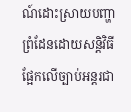ណ៍ដោះស្រាយបញ្ហាព្រំដែនដោយសន្តិវិធី ផ្អែកលើច្បាប់អន្តរជា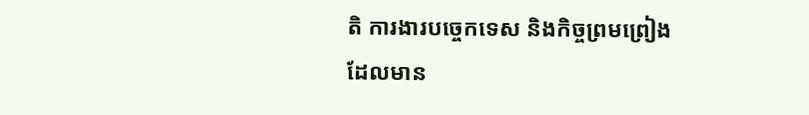តិ ការងារបច្ចេកទេស និងកិច្ចព្រមព្រៀងដែលមាន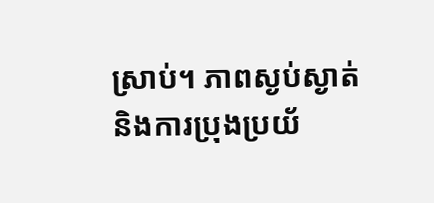ស្រាប់។ ភាពស្ងប់ស្ងាត់ និងការប្រុងប្រយ័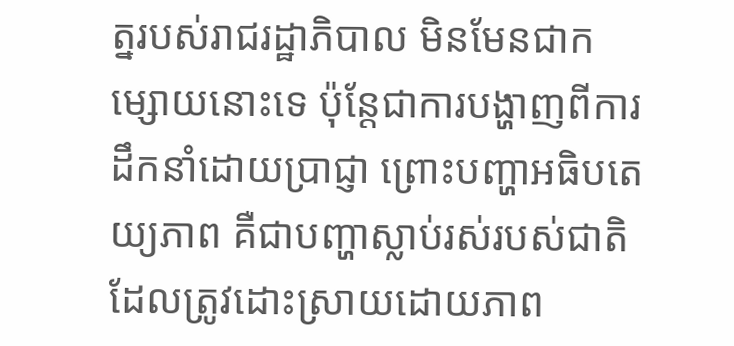ត្នរបស់រាជរដ្ឋាភិបាល មិនមែនជាកម្សោយនោះទេ ប៉ុន្តែជាការបង្ហាញពីការដឹកនាំដោយប្រាជ្ញា ព្រោះបញ្ហាអធិបតេយ្យភាព គឺជាបញ្ហាស្លាប់រស់របស់ជាតិ ដែលត្រូវដោះស្រាយដោយភាព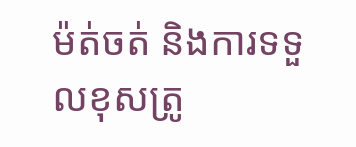ម៉ត់ចត់ និងការទទួលខុសត្រូ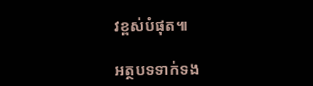វខ្ពស់បំផុត៕

អត្ថបទទាក់ទង